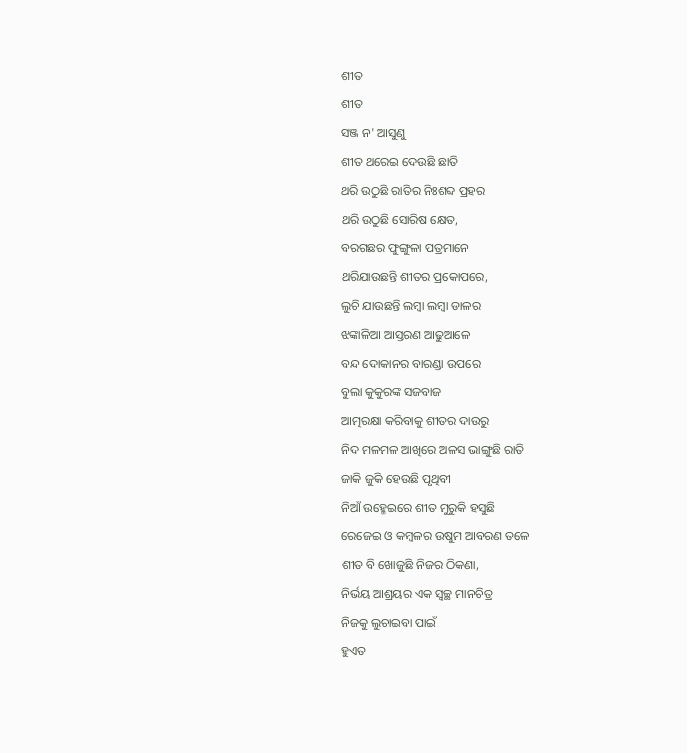ଶୀତ
ଶୀତ
ସଞ୍ଜ ନ' ଆସୁଣୁ
ଶୀତ ଥରେଇ ଦେଉଛି ଛାତି
ଥରି ଉଠୁଛି ରାତିର ନିଃଶବ୍ଦ ପ୍ରହର
ଥରି ଉଠୁଛି ସୋରିଷ କ୍ଷେତ,
ବରଗଛର ଫୁଙ୍ଗୁଳା ପତ୍ରମାନେ
ଥରିଯାଉଛନ୍ତି ଶୀତର ପ୍ରକୋପରେ,
ଲୁଚି ଯାଉଛନ୍ତି ଲମ୍ବା ଲମ୍ବା ଡାଳର
ଝଙ୍କାଳିଆ ଆସ୍ତରଣ ଆଢୁଆଳେ
ବନ୍ଦ ଦୋକାନର ବାରଣ୍ଡା ଉପରେ
ବୁଲା କୁକୁରଙ୍କ ସଜବାଜ
ଆତ୍ମରକ୍ଷା କରିବାକୁ ଶୀତର ଦାଉରୁ
ନିଦ ମଳମଳ ଆଖିରେ ଅଳସ ଭାଙ୍ଗୁଛି ରାତି
ଜାକି ଜୁକି ହେଉଛି ପୃଥିବୀ
ନିଆଁ ଉହ୍ମେଇରେ ଶୀତ ମୁରୁକି ହସୁଛି
ରେଜେଇ ଓ କମ୍ବଳର ଉଷୁମ ଆବରଣ ତଳେ
ଶୀତ ବି ଖୋଜୁଛି ନିଜର ଠିକଣା,
ନିର୍ଭୟ ଆଶ୍ରୟର ଏକ ସ୍ବଚ୍ଛ ମାନଚିତ୍ର
ନିଜକୁ ଲୁଚାଇବା ପାଇଁ
ହୁଏତ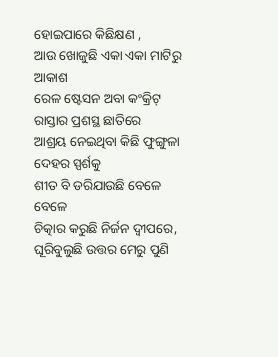ହୋଇପାରେ କିଛିକ୍ଷଣ ,
ଆଉ ଖୋଜୁଛି ଏକା ଏକା ମାଟିରୁ ଆକାଶ
ରେଳ ଷ୍ଟେସନ ଅବା କଂକ୍ରିଟ୍ ରାସ୍ତାର ପ୍ରଶସ୍ଥ ଛାତିରେ
ଆଶ୍ରୟ ନେଇଥିବା କିଛି ଫୁଙ୍ଗୁଳା ଦେହର ସ୍ପର୍ଶକୁ
ଶୀତ ବି ଡରିଯାଉଛି ବେଳେ ବେଳେ
ଚିତ୍କାର କରୁଛି ନିର୍ଜନ ଦ୍ବୀପରେ,
ଘୂରିବୁଲୁଛି ଉତ୍ତର ମେରୁ ପୁଣି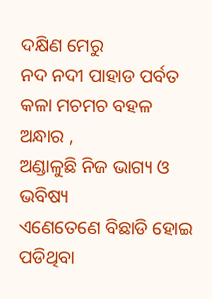ଦକ୍ଷିଣ ମେରୁ
ନଦ ନଦୀ ପାହାଡ ପର୍ବତ
କଳା ମଚମଚ ବହଳ ଅନ୍ଧାର ,
ଅଣ୍ଡାଳୁଛି ନିଜ ଭାଗ୍ୟ ଓ ଭବିଷ୍ୟ
ଏଣେତେଣେ ବିଛାଡି ହୋଇ ପଡିଥିବା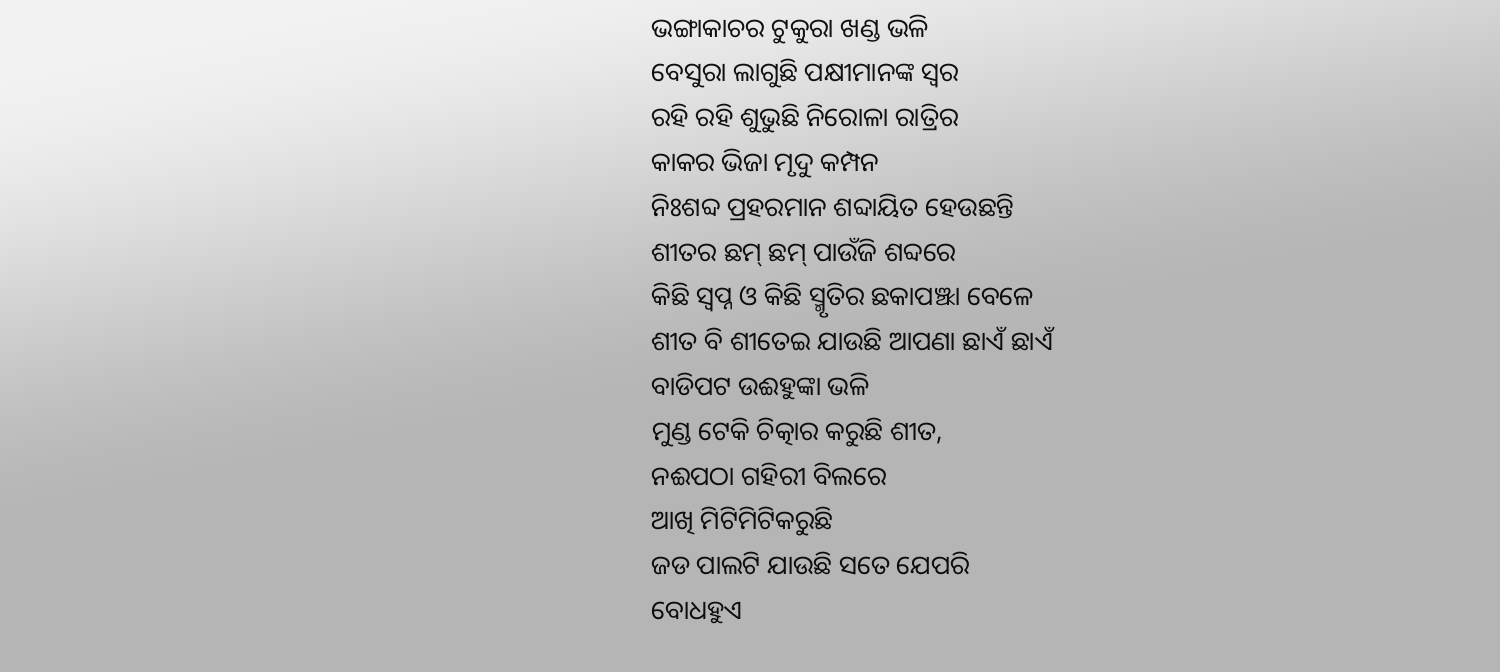ଭଙ୍ଗାକାଚର ଟୁକୁରା ଖଣ୍ଡ ଭଳି
ବେସୁରା ଲାଗୁଛି ପକ୍ଷୀମାନଙ୍କ ସ୍ବର
ରହି ରହି ଶୁଭୁଛି ନିରୋଳା ରାତ୍ରିର
କାକର ଭିଜା ମୃଦୁ କମ୍ପନ
ନିଃଶବ୍ଦ ପ୍ରହରମାନ ଶବ୍ଦାୟିତ ହେଉଛନ୍ତି
ଶୀତର ଛମ୍ ଛମ୍ ପାଉଁଜି ଶବ୍ଦରେ
କିଛି ସ୍ବପ୍ନ ଓ କିଛି ସ୍ମୃତିର ଛକାପଞ୍ଝା ବେଳେ
ଶୀତ ବି ଶୀତେଇ ଯାଉଛି ଆପଣା ଛାଏଁ ଛାଏଁ
ବାଡିପଟ ଉଈହୁଙ୍କା ଭଳି
ମୁଣ୍ଡ ଟେକି ଚିତ୍କାର କରୁଛି ଶୀତ,
ନଈପଠା ଗହିରୀ ବିଲରେ
ଆଖି ମିଟିମିଟିକରୁଛି
ଜଡ ପାଲଟି ଯାଉଛି ସତେ ଯେପରି
ବୋଧହୁଏ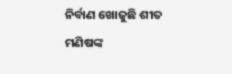ନିର୍ବାଣ ଖୋଜୁଛି ଶୀତ
ମଣିଷଙ୍କ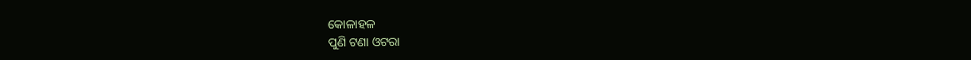କୋଳାହଳ
ପୁଣି ଟଣା ଓଟରା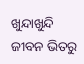ଖୁନ୍ଦାଖୁନ୍ଦି ଜୀବନ ଭିତରୁ